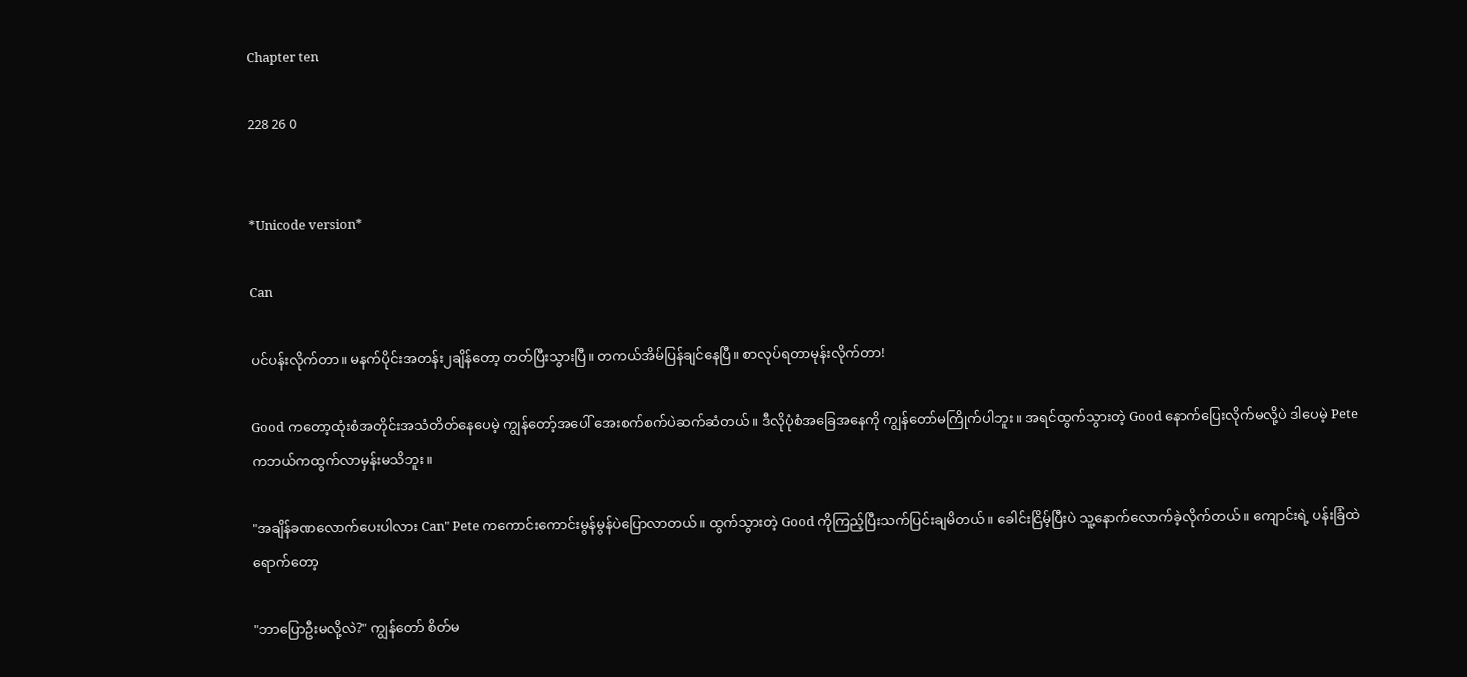Chapter ten

228 26 0


*Unicode version*

Can

ပင်ပန်းလိုက်တာ။ မနက်ပိုင်းအတန်း၂ချိန်တော့ တတ်ပြီးသွားပြီ။ တကယ်အိမ်ပြန်ချင်နေပြီ။ စာလုပ်ရတာမုန်းလိုက်တာ!

Good ကတော့ထုံးစံအတိုင်းအသံတိတ်နေပေမဲ့ ကျွန်တော့်အပေါ် အေးစက်စက်ပဲဆက်ဆံတယ်။ ဒီလိုပုံစံအခြေအနေကို ကျွန်တော်မကြိုက်ပါဘူး။ အရင်ထွက်သွားတဲ့ Good နောက်ပြေးလိုက်မလို့ပဲ ဒါပေမဲ့ Pete ကဘယ်ကထွက်လာမှန်းမသိဘူး။

"အချိန်ခဏလောက်ပေးပါလား Can" Pete ကကောင်းကောင်းမွန်မွန်ပဲပြောလာတယ်။ ထွက်သွားတဲ့ Good ကိုကြည့်ပြီးသက်ပြင်းချမိတယ်။ ခေါင်းငြိမ့်ပြီးပဲ သူ့နောက်လောက်ခဲ့လိုက်တယ်။ ကျောင်းရဲ့ ပန်းခြံထဲရောက်တော့

"ဘာပြောဦးမလို့လဲ?" ကျွန်တော် စိတ်မ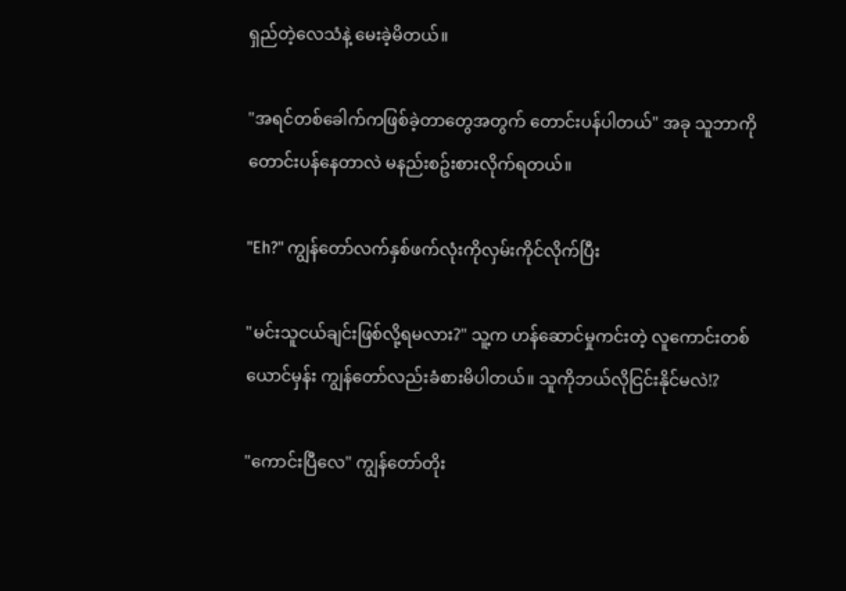ရှည်တဲ့လေသံနဲ့ မေးခဲ့မိတယ်။

"အရင်တစ်ခေါက်ကဖြစ်ခဲ့တာတွေအတွက် တောင်းပန်ပါတယ်" အခု သူဘာကိုတောင်းပန်နေတာလဲ မနည်းစဥ်းစားလိုက်ရတယ်။

"Eh?" ကျွန်တော်လက်နှစ်ဖက်လုံးကိုလှမ်းကိုင်လိုက်ပြီး

"မင်းသူငယ်ချင်းဖြစ်လို့ရမလား?" သူ့က ဟန်ဆောင်မှုကင်းတဲ့ လူကောင်းတစ်ယောင်မှန်း ကျွန်တော်လည်းခံစားမိပါတယ်။ သူကိုဘယ်လိုငြင်းနိုင်မလဲ!?

"ကောင်းပြီလေ" ကျွန်တော်တိုး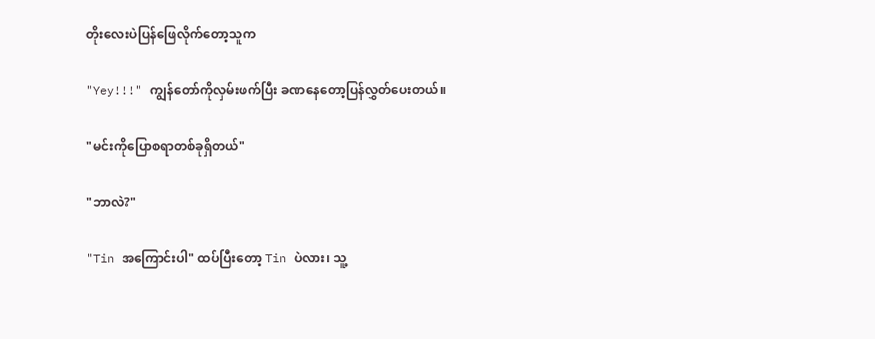တိုးလေးပဲပြန်ဖြေလိုက်တော့သူက

"Yey!!!" ကျွန်တော်ကိုလှမ်းဖက်ပြီး ခဏနေတော့ပြန်လွှတ်ပေးတယ်။

"မင်းကိုပြောစရာတစ်ခုရှိတယ်"

"ဘာလဲ?"

"Tin အကြောင်းပါ" ထပ်ပြီးတော့ Tin ပဲလား၊ သူ့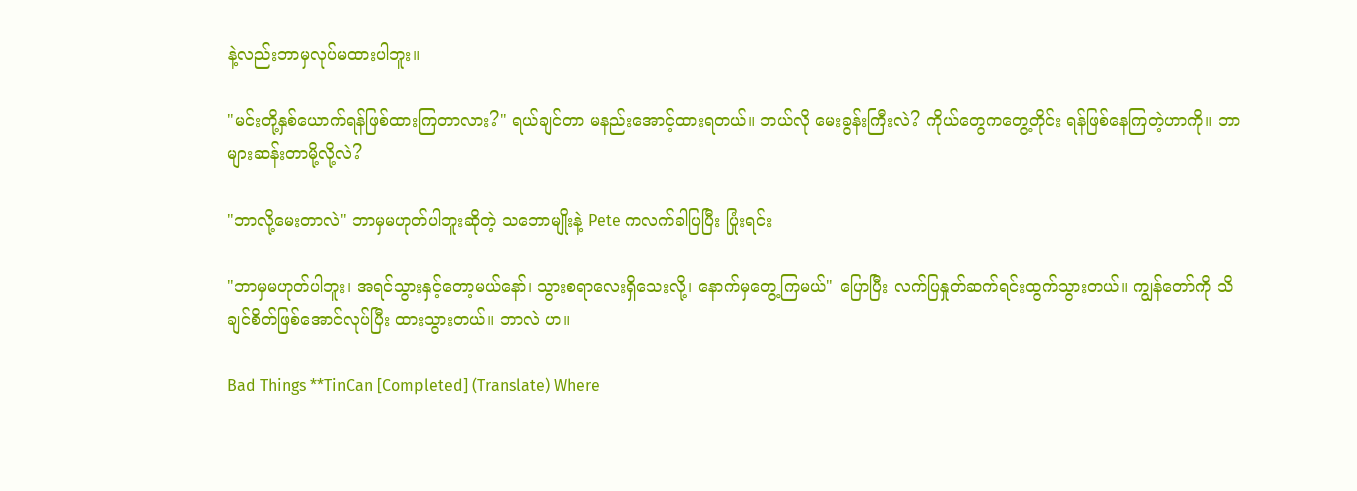နဲ့လည်းဘာမှလုပ်မထားပါဘူး။

"မင်းတို့နှစ်ယောက်ရန်ဖြစ်ထားကြတာလား?" ရယ်ချင်တာ မနည်းအောင့်ထားရတယ်။ ဘယ်လို မေးခွန်းကြီးလဲ? ကိုယ်တွေကတွေ့တိုင်း ရန်ဖြစ်နေကြတဲ့ဟာကို။ ဘာများဆန်းတာမို့လို့လဲ?

"ဘာလို့မေးတာလဲ" ဘာမှမဟုတ်ပါဘူးဆိုတဲ့ သဘောမျိုးနဲ့ Pete ကလက်ခါပြပြီး ပြုံးရင်း

"ဘာမှမဟုတ်ပါဘူး၊ အရင်သွားနှင့်တော့မယ်နော်၊ သွားစရာလေးရှိသေးလို့၊ နောက်မှတွေ့ကြမယ်" ပြောပြီး လက်ပြနှုတ်ဆက်ရင်းထွက်သွားတယ်။ ကျွန်တော်ကို သိချင်စိတ်ဖြစ်အောင်လုပ်ပြီး ထားသွားတယ်။ ဘာလဲ ဟ။

Bad Things **TinCan [Completed] (Translate) Where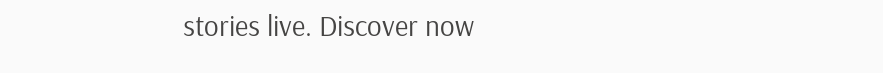stories live. Discover now